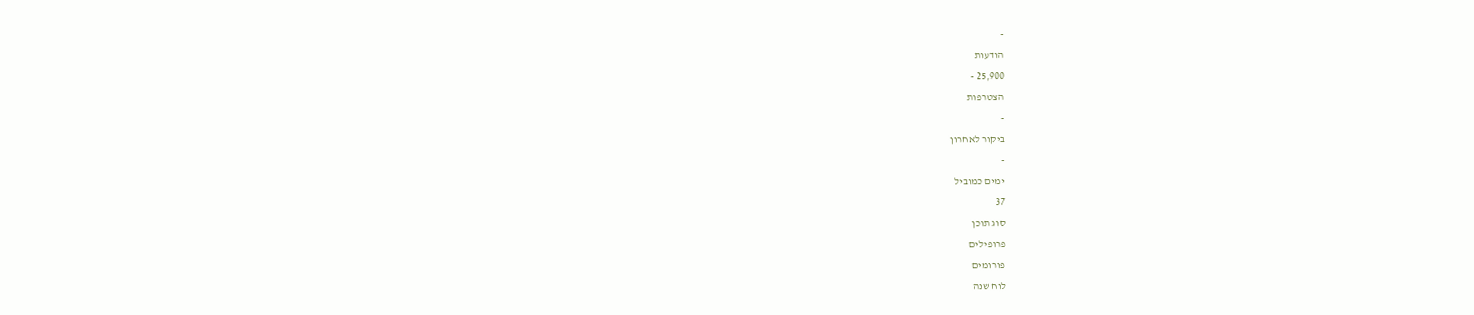-
הודעות
25,900 -
הצטרפות
-
ביקור לאחרון
-
ימים כמוביל
37
סוג תוכן
פרופילים
פורומים
לוח שנה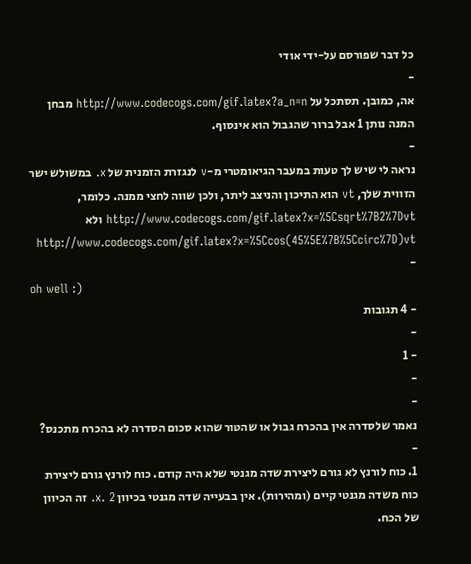כל דבר שפורסם על-ידי אודי
-
אה, כמובן. תסתכל על http://www.codecogs.com/gif.latex?a_n=n מבחן המנה נותן 1 אבל ברור שהגבול הוא אינסוף.
-
נראה לי שיש לך טעות במעבר הגיאומטרי מ-v לנגזרת הזמנית של x. במשולש ישר הזווית שלך, vt הוא התיכון והניצב ליתר, ולכן שווה לחצי ממנה. כלומר, http://www.codecogs.com/gif.latex?x=%5Csqrt%7B2%7Dvt ולא http://www.codecogs.com/gif.latex?x=%5Ccos(45%5E%7B%5Ccirc%7D)vt
-
oh well :)
- 4 תגובות
-
- 1
-
-
נאמר שלסדרה אין בהכרח גבול או שהטור שהוא סכום הסדרה לא בהכרח מתכנס?
-
1. כוח לורנץ לא גורם ליצירת שדה מגנטי שלא היה קודם. כוח לורנץ גורם ליצירת כוח משדה מגנטי קיים (ומהירות). אין בבעייה שדה מגנטי בכיוון x. 2. זה הכיוון של הכח.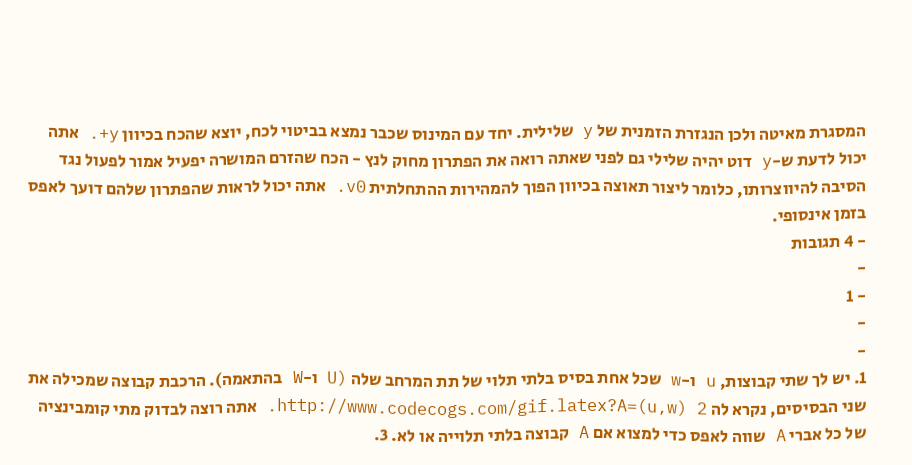המסגרת מאיטה ולכן הנגזרת הזמנית של y שלילית. יחד עם המינוס שכבר נמצא בביטוי לכח, יוצא שהכח בכיוון y+. אתה יכול לדעת ש-y דוט יהיה שלילי גם לפני שאתה רואה את הפתרון מחוק לנץ - הכח שהזרם המושרה יפעיל אמור לפעול נגד הסיבה להיווצרותו, כלומר ליצור תאוצה בכיוון הפוך להמהירות ההתחלתית v0. אתה יכול לראות שהפתרון שלהם דועך לאפס בזמן אינסופי.
- 4 תגובות
-
- 1
-
-
1. יש לך שתי קבוצות, u ו-w שכל אחת בסיס בלתי תלוי של תת המרחב שלה (U ו-W בהתאמה). הרכבת קבוצה שמכילה את שני הבסיסים, נקרא לה http://www.codecogs.com/gif.latex?A=(u,w) 2. אתה רוצה לבדוק מתי קומבינציה של כל אברי A שווה לאפס כדי למצוא אם A קבוצה בלתי תלוייה או לא. 3.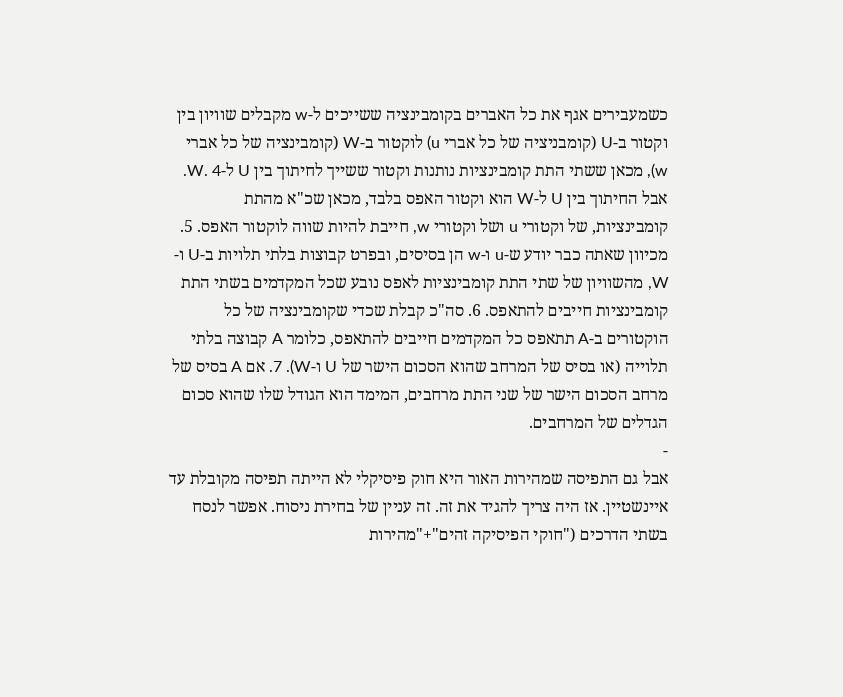כשמעבירים אגף את כל האברים בקומבינציה ששייכים ל-w מקבלים שוויון בין וקטור ב-U (קומבניציה של כל אברי u) לוקטור ב-W (קומבינציה של כל אברי w), מכאן ששתי התת קומבינציות נותנות וקטור ששייך לחיתוך בין U ל-W. 4. אבל החיתוך בין U ל-W הוא וקטור האפס בלבד, מכאן שכ"א מהתת קומבינציות, של וקטורי u ושל וקטורי w, חייבת להיות שווה לוקטור האפס. 5. מכיוון שאתה כבר יודע ש-u ו-w הן בסיסים, ובפרט קבוצות בלתי תלויות ב-U ו-W, מהשוויון של שתי התת קומבינציות לאפס נובע שכל המקדמים בשתי התת קומבינציות חייבים להתאפס. 6. סה"כ קבלת שכדי שקומבינציה של כל הוקטורים ב-A תתאפס כל המקדמים חייבים להתאפס, כלומר A קבוצה בלתי תלוייה (או בסיס של המרחב שהוא הסכום הישר של U ו-W). 7. אם A בסיס של מרחב הסכום הישר של שני התת מרחבים, המימד הוא הגודל שלו שהוא סכום הגדלים של המרחבים.
-
אבל גם התפיסה שמהירות האור היא חוק פיסיקלי לא הייתה תפיסה מקובלת עד איינשטיין. אז היה צריך להגיד את זה. זה עניין של בחירת ניסוח. אפשר לנסח בשתי הדרכים ("חוקי הפיסיקה זהים"+"מהירות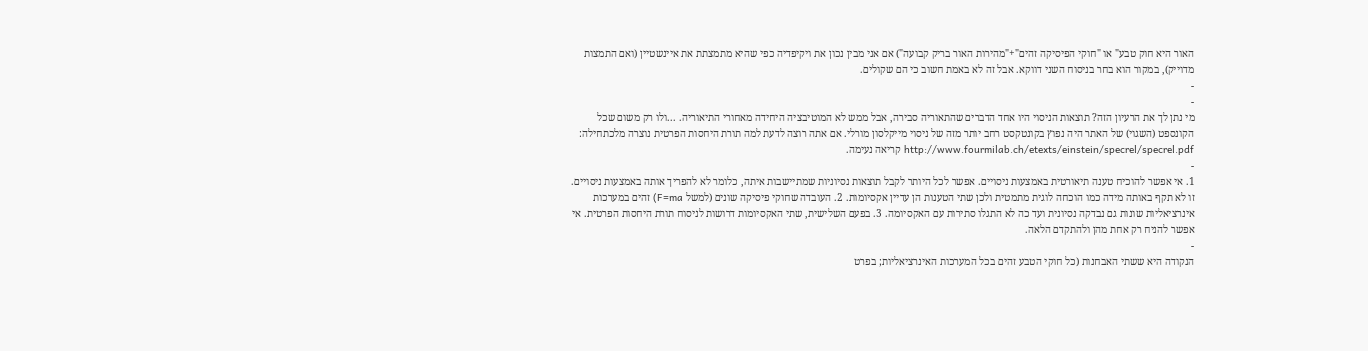האור היא חוק טבע" או "חוקי הפיסיקה זהים"+"מהירות האור בריק קבועה") אם אני מבין נכון את ויקיפדיה כפי שהיא מתמצתת את איינשטיין (ואם התמצות מדוייק), במקור הוא בחר בניסוח השני דווקא. אבל זה לא באמת חשוב כי הם שקולים.
-
-
מי נתן לך את הרעיון הזה? תוצאות הניסוי היו אחד הדברים שהתאוריה סבירה, אבל ממש לא המוטיבציה היחידה מאחורי התיאוריה. ...ולו רק משום שכל הקונספט (השגוי) של האתר היה נפוץ בקונטקסט רחב יותר מזה של ניסוי מייקלסון מורלי. אם אתה רוצה לדעת למה תורת היחסות הפרטית נוצרה מלכתחילה: http://www.fourmilab.ch/etexts/einstein/specrel/specrel.pdf קריאה נעימה.
-
1. אי אפשר להוכיח טענה תיאורטית באמצעות ניסויים. אפשר לכל היותר לקבל תוצאות נסיוניות שמתיישבות איתה, כלומר לא להפריך אותה באמצעות ניסויים. זו לא תקף באותה מידה כמו הוכחה לוגית מתמטית ולכן שתי הטענות הן עדיין אקסיומות. 2. העובדה שחוקי פיסיקה שונים (למשל F=ma) זהים במערכות אינרציאליות שונות גם נבדקה נסיונית ועד כה לא התגלו סתירות עם האקסיומה. 3. בפעם השלישית, שתי האקסיומות דרושות לניסוח תורת היחסות הפרטית. אי אפשר להניח רק אחת מהן ולהתקדם הלאה.
-
הנקודה היא ששתי האבחנות (כל חוקי הטבע זהים בכל המערכות האינרציאליות; בפרט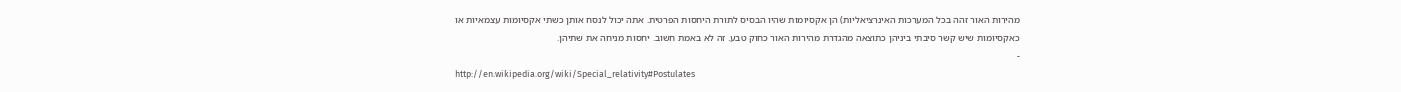מהירות האור זהה בכל המערכות האינרציאליות) הן אקסיומות שהיו הבסיס לתורת היחסות הפרטית. אתה יכול לנסח אותן כשתי אקסיומות עצמאיות או כאקסיומות שיש קשר סיבתי ביניהן כתוצאה מהגדרת מהירות האור כחוק טבע. זה לא באמת חשוב. יחסות מניחה את שתיהן.
-
http://en.wikipedia.org/wiki/Special_relativity#Postulates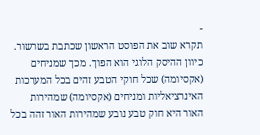-
תקרא שוב את הפוסט הראשון שכתבת בשרשור. כיוון ההיסק הלוגי הוא הפוך. מכך שמניחים (אקסיומה) שכל חוקי הטבע זהים בכל המערכות האינרציאליות ומניחים (אקסיומה) שמהירות האור היא חוק טבע נובע שמהירות האור זהה בכל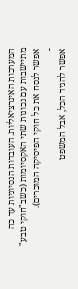המערכות האינרציאליות. העובדות הנסיוניות עד כה מתיישבות עם נכונות שתי האקסיומות (כשב"חוקי טבע" אפשר לנסח את כל חוקי הפיסיקה המוכרים).
-
אפשר להגיד הכל, אבל המשפט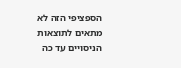הספציפי הזה לא מתאים לתוצאות הניסויים עד כה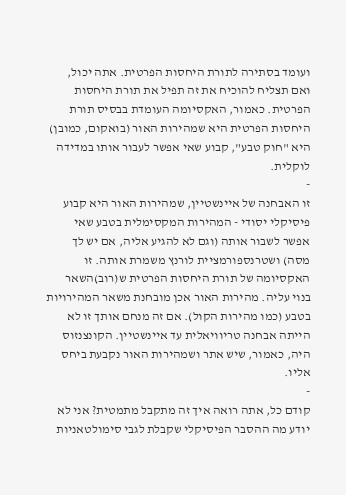ועומד בסתירה לתורת היחסות הפרטית. אתה יכול, ואם תצליח להוכיח את זה תפיל את תורת היחסות הפרטית. כאמור, האקסיומה העומדת בבסיס תורת היחסות הפרטית היא שמהירות האור (בואקום, כמובן) היא "חוק טבע", קבוע שאי אפשר לעבור אותו במדידה לוקלית.
-
זו האבחנה של איינשטיין, שמהירות האור היא קבוע פיסיקלי יסודי - המהירות המקסימלית בטבע שאי אפשר לשבור אותה (וגם לא להגיע אליה, אם יש לך מסה) ושטרנספורמציית לורנץ משמרת אותה. זו האקסיומה של תורת היחסות הפרטית ש(רוב)השאר בנוי עליה. מהירות האור אכן מובחנת משאר המהירויות בטבע (כמו מהירות הקול). אם זה מנחם אותך זו לא הייתה אבחנה טריוויאלית עד איינשטיין. הקונצנזוס היה, כאמור, שיש אתר ושמהירות האור נקבעת ביחס אליו.
-
קודם כל, אתה רואה איך זה מתקבל מתמטית? אני לא יודע מה ההסבר הפיסיקלי שקבלת לגבי סימולטאניות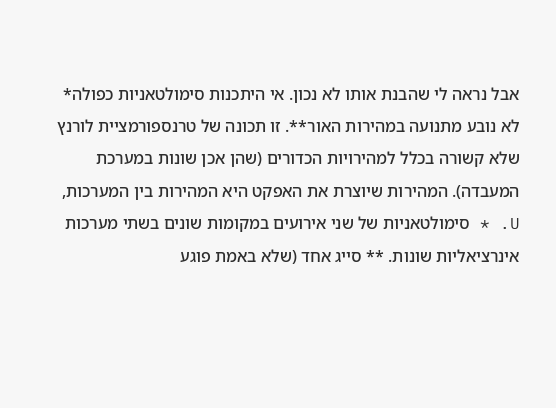אבל נראה לי שהבנת אותו לא נכון. אי היתכנות סימולטאניות כפולה* לא נובע מתנועה במהירות האור**. זו תכונה של טרנספורמציית לורנץ שלא קשורה בכלל למהירויות הכדורים (שהן אכן שונות במערכת המעבדה). המהירות שיוצרת את האפקט היא המהירות בין המערכות, U. * סימולטאניות של שני אירועים במקומות שונים בשתי מערכות אינרציאליות שונות. ** סייג אחד (שלא באמת פוגע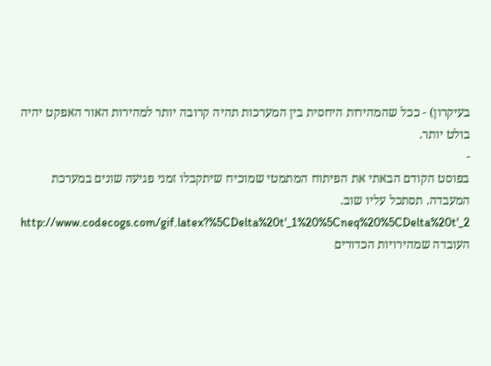בעיקרון) - ככל שהמהירות היחסית בין המערכות תהיה קרובה יותר למהירות האור האפקט יהיה בולט יותר.
-
בפוסט הקודם הבאתי את הפיתוח המתמטי שמוכיח שיתקבלו זמני פגיעה שונים במערכת המעבדה. תסתכל עליו שוב. http://www.codecogs.com/gif.latex?%5CDelta%20t'_1%20%5Cneq%20%5CDelta%20t'_2 העובדה שמהירויות הכדורים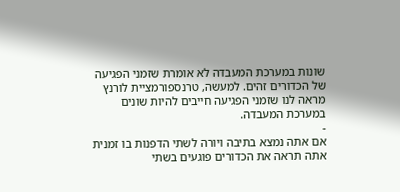שונות במערכת המעבדה לא אומרת שזמני הפגיעה של הכדורים זהים. למעשה, טרנספורמציית לורנץ מראה לנו שזמני הפגיעה חייבים להיות שונים במערכת המעבדה.
-
אם אתה נמצא בתיבה ויורה לשתי הדפנות בו זמנית אתה תראה את הכדורים פוגעים בשתי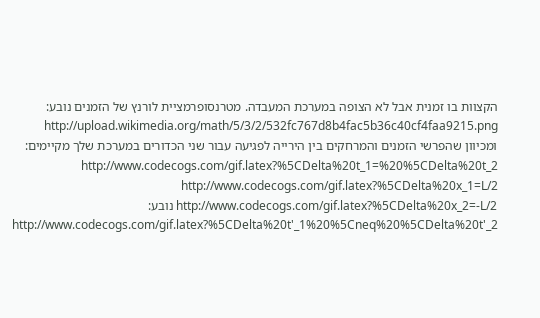הקצוות בו זמנית אבל לא הצופה במערכת המעבדה. מטרנסופרמציית לורנץ של הזמנים נובע: http://upload.wikimedia.org/math/5/3/2/532fc767d8b4fac5b36c40cf4faa9215.png ומכיוון שהפרשי הזמנים והמרחקים בין הירייה לפגיעה עבור שני הכדורים במערכת שלך מקיימים: http://www.codecogs.com/gif.latex?%5CDelta%20t_1=%20%5CDelta%20t_2 http://www.codecogs.com/gif.latex?%5CDelta%20x_1=L/2 http://www.codecogs.com/gif.latex?%5CDelta%20x_2=-L/2 נובע: http://www.codecogs.com/gif.latex?%5CDelta%20t'_1%20%5Cneq%20%5CDelta%20t'_2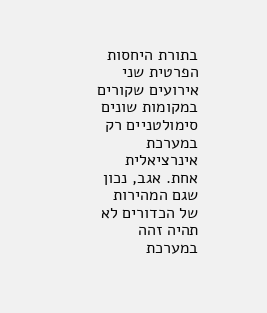בתורת היחסות הפרטית שני אירועים שקורים במקומות שונים סימולטניים רק במערכת אינרציאלית אחת. אגב, נכון שגם המהירות של הכדורים לא תהיה זהה במערכת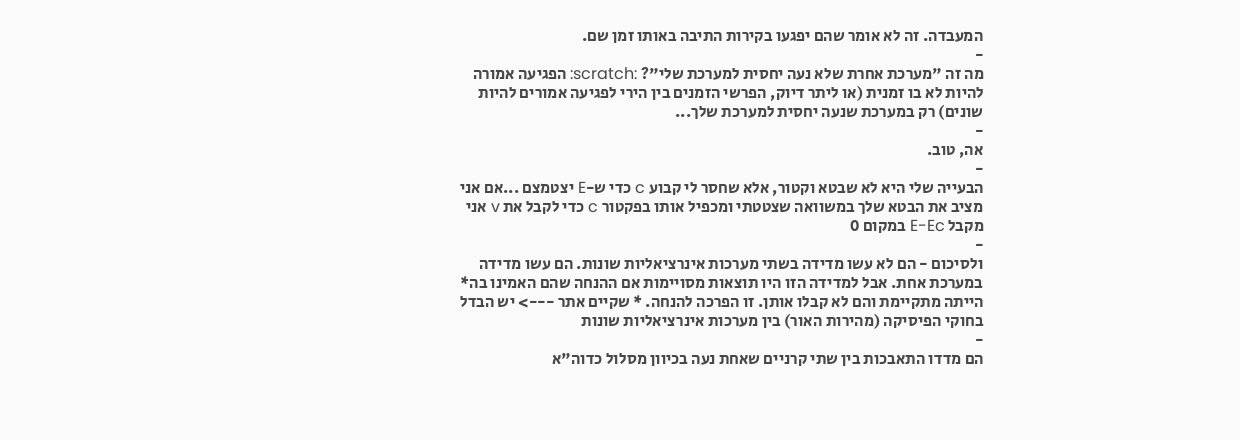המעבדה. זה לא אומר שהם יפגעו בקירות התיבה באותו זמן שם.
-
מה זה "מערכת אחרת שלא נעה יחסית למערכת שלי"? :scratch: הפגיעה אמורה להיות לא בו זמנית (או ליתר דיוק, הפרשי הזמנים בין הירי לפגיעה אמורים להיות שונים) רק במערכת שנעה יחסית למערכת שלך...
-
אה, טוב.
-
הבעייה שלי היא לא שבטא וקטור, אלא שחסר לי קבוע c כדי ש-E יצטמצם ...אם אני מציב את הבטא שלך במשוואה שצטטתי ומכפיל אותו בפקטור c כדי לקבל את v אני מקבל E-Ec במקום 0
-
ולסיכום - הם לא עשו מדידה בשתי מערכות אינרציאליות שונות. הם עשו מדידה במערכת אחת. אבל למדידה הזו היו תוצאות מסויימות אם ההנחה שהם האמינו בה* הייתה מתקיימת והם לא קבלו אותן. זו הפרכה להנחה. * שקיים אתר ---> יש הבדל בחוקי הפיסיקה (מהירות האור) בין מערכות אינרציאליות שונות
-
הם מדדו התאבכות בין שתי קרניים שאחת נעה בכיוון מסלול כדוה"א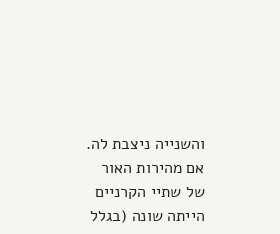והשנייה ניצבת לה. אם מהירות האור של שתיי הקרניים הייתה שונה (בגלל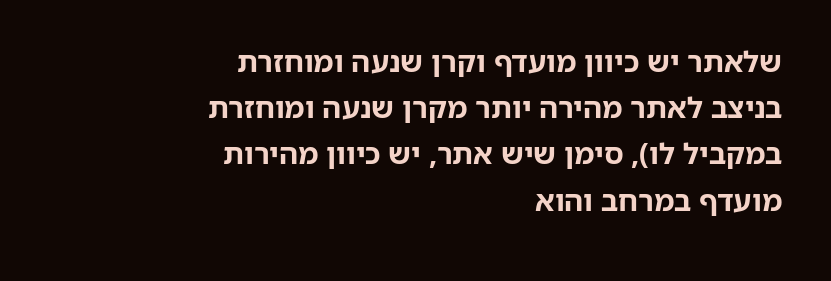שלאתר יש כיוון מועדף וקרן שנעה ומוחזרת בניצב לאתר מהירה יותר מקרן שנעה ומוחזרת במקביל לו), סימן שיש אתר, יש כיוון מהירות מועדף במרחב והוא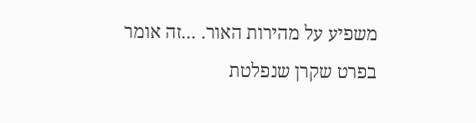משפיע על מהירות האור. ...זה אומר בפרט שקרן שנפלטת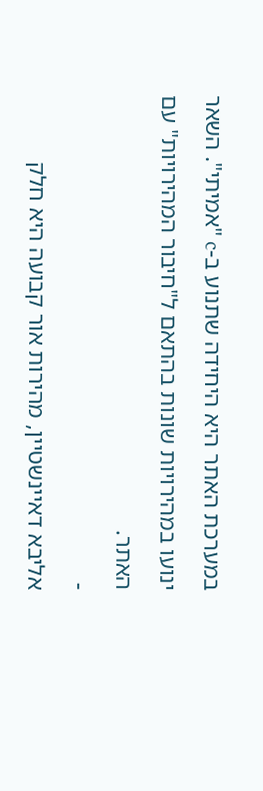במערכת האתר היא היחידה שתנוע ב-c "אמיתי". השאר ינועו במהירויות שונות בהתאם ל"חיבור המהירויות" עם האתר.
-
אליבא דאיינשטיין, מהירות אור קבועה היא חלק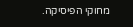מחוקי הפיסיקה.